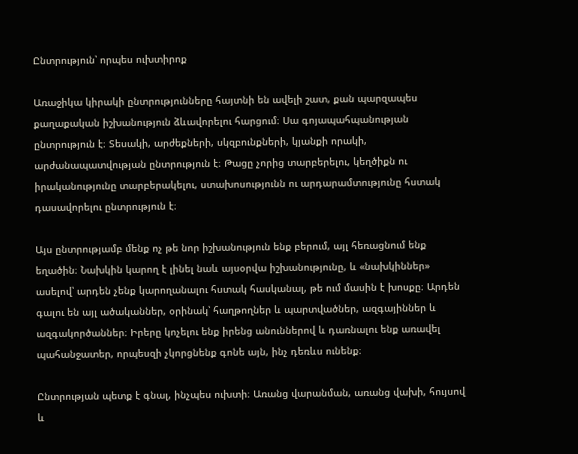Ընտրություն՝ որպես ուխտիրոք

Առաջիկա կիրակի ընտրությունները հայտնի են ավելի շատ, քան պարզապես քաղաքական իշխանություն ձևավորելու հարցում։ Սա գոյապահպանության ընտրություն է։ Տեսակի, արժեքների, սկզբունքների, կյանքի որակի, արժանապատվության ընտրություն է։ Թացը չորից տարբերելու, կեղծիքն ու իրականությունը տարբերակելու, ստախոսությունն ու արդարամտությունը հստակ դասավորելու ընտրություն է։

Այս ընտրությամբ մենք ոչ թե նոր իշխանություն ենք բերում, այլ հեռացնում ենք եղածին։ Նախկին կարող է լինել նաև այսօրվա իշխանությունը, և «նախկիններ» ասելով՝ արդեն չենք կարողանալու հստակ հասկանալ, թե ում մասին է խոսքը։ Արդեն գալու են այլ ածականներ, օրինակ՝ հաղթողներ և պարտվածներ, ազգայիններ և ազգակործաններ։ Իրերը կոչելու ենք իրենց անուններով և դառնալու ենք առավել պահանջատեր, որպեսզի չկորցնենք գոնե այն, ինչ դեռևս ունենք։

Ընտրության պետք է գնալ, ինչպես ուխտի։ Առանց վարանման, առանց վախի, հույսով և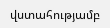վստահությամբ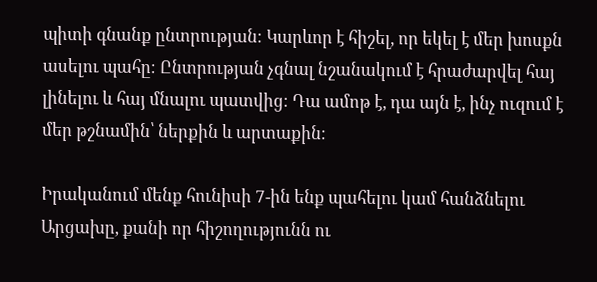պիտի գնանք ընտրության։ Կարևոր է հիշել, որ եկել է մեր խոսքն ասելու պահը։ Ընտրության չգնալ նշանակում է հրաժարվել հայ լինելու և հայ մնալու պատվից։ Դա ամոթ է, դա այն է, ինչ ուզում է մեր թշնամին՝ ներքին և արտաքին։

Իրականում մենք հունիսի 7-ին ենք պահելու կամ հանձնելու Արցախը, քանի որ հիշողությունն ու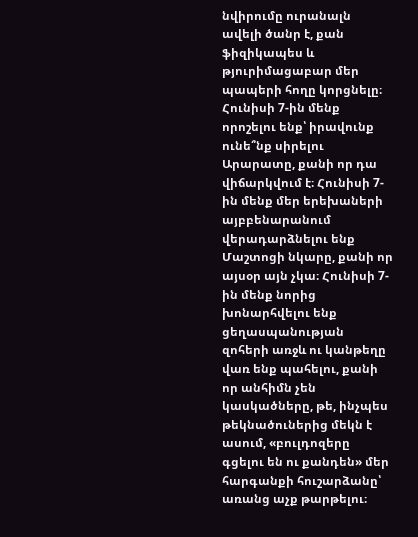նվիրումը ուրանալն ավելի ծանր է, քան ֆիզիկապես և թյուրիմացաբար մեր պապերի հողը կորցնելը։ Հունիսի 7-ին մենք որոշելու ենք՝ իրավունք ունե՞նք սիրելու Արարատը, քանի որ դա վիճարկվում է։ Հունիսի 7-ին մենք մեր երեխաների այբբենարանում վերադարձնելու ենք Մաշտոցի նկարը, քանի որ այսօր այն չկա։ Հունիսի 7-ին մենք նորից խոնարհվելու ենք ցեղասպանության զոհերի առջև ու կանթեղը վառ ենք պահելու, քանի որ անհիմն չեն կասկածները, թե, ինչպես թեկնածուներից մեկն է ասում, «բուլդոզերը գցելու են ու քանդեն» մեր հարգանքի հուշարձանը՝ առանց աչք թարթելու։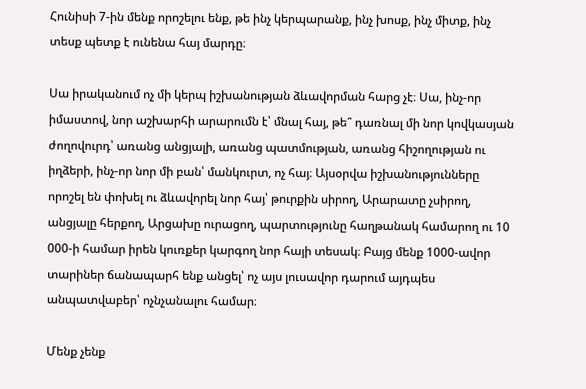Հունիսի 7-ին մենք որոշելու ենք, թե ինչ կերպարանք, ինչ խոսք, ինչ միտք, ինչ տեսք պետք է ունենա հայ մարդը։

Սա իրականում ոչ մի կերպ իշխանության ձևավորման հարց չէ։ Սա, ինչ-որ իմաստով, նոր աշխարհի արարումն է՝ մնալ հայ, թե՞ դառնալ մի նոր կովկասյան ժողովուրդ՝ առանց անցյալի, առանց պատմության, առանց հիշողության ու իղձերի, ինչ-որ նոր մի բան՝ մանկուրտ, ոչ հայ։ Այսօրվա իշխանությունները որոշել են փոխել ու ձևավորել նոր հայ՝ թուրքին սիրող, Արարատը չսիրող, անցյալը հերքող, Արցախը ուրացող, պարտությունը հաղթանակ համարող ու 10 000-ի համար իրեն կուռքեր կարգող նոր հայի տեսակ։ Բայց մենք 1000-ավոր տարիներ ճանապարհ ենք անցել՝ ոչ այս լուսավոր դարում այդպես անպատվաբեր՝ ոչնչանալու համար։

Մենք չենք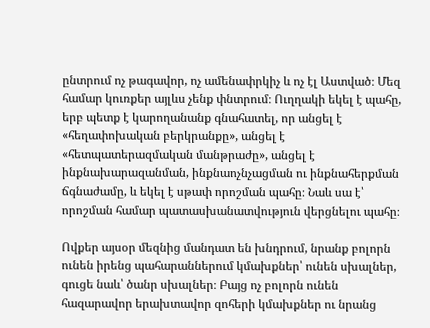ընտրում ոչ թագավոր, ոչ ամենափրկիչ և ոչ էլ Աստված։ Մեզ համար կուռքեր այլևս չենք փնտրում։ Ուղղակի եկել է պահը, երբ պետք է կարողանանք գնահատել, որ անցել է «հեղափոխական բերկրանքը», անցել է «հետպատերազմական մանթրաժը», անցել է ինքնախարազանման, ինքնաոչնչացման ու ինքնահերքման ճգնաժամը, և եկել է սթափ որոշման պահը։ Նաև սա է՝ որոշման համար պատասխանատվություն վերցնելու պահը։

Ովքեր այսօր մեզնից մանդատ են խնդրում, նրանք բոլորն ունեն իրենց պահարաններում կմախքներ՝ ունեն սխալներ, գուցե նաև՝ ծանր սխալներ։ Բայց ոչ բոլորն ունեն հազարավոր երախտավոր զոհերի կմախքներ ու նրանց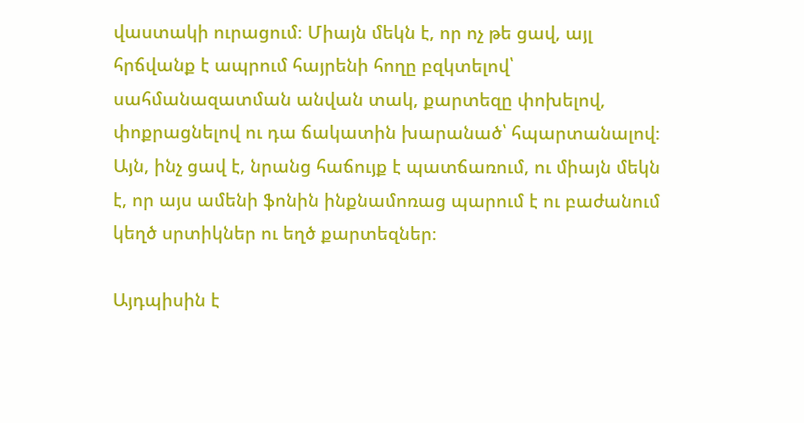վաստակի ուրացում։ Միայն մեկն է, որ ոչ թե ցավ, այլ հրճվանք է ապրում հայրենի հողը բզկտելով՝ սահմանազատման անվան տակ, քարտեզը փոխելով, փոքրացնելով ու դա ճակատին խարանած՝ հպարտանալով։ Այն, ինչ ցավ է, նրանց հաճույք է պատճառում, ու միայն մեկն է, որ այս ամենի ֆոնին ինքնամոռաց պարում է ու բաժանում կեղծ սրտիկներ ու եղծ քարտեզներ։

Այդպիսին է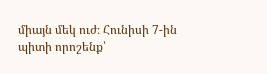միայն մեկ ուժ։ Հունիսի 7-ին պիտի որոշենք՝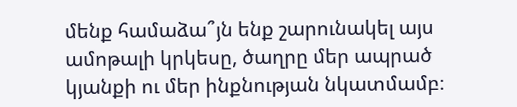մենք համաձա՞յն ենք շարունակել այս ամոթալի կրկեսը, ծաղրը մեր ապրած կյանքի ու մեր ինքնության նկատմամբ։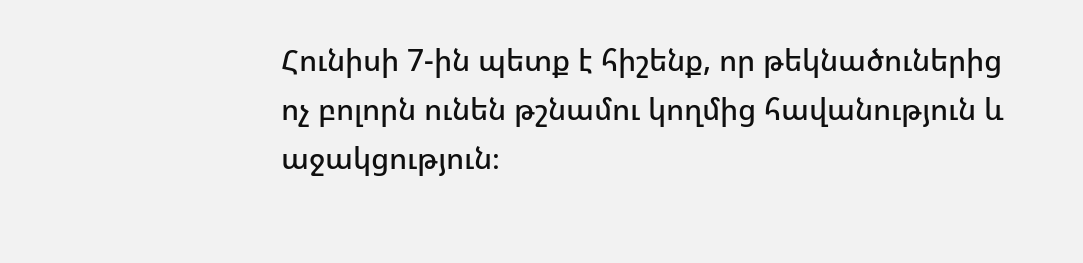Հունիսի 7-ին պետք է հիշենք, որ թեկնածուներից ոչ բոլորն ունեն թշնամու կողմից հավանություն և աջակցություն։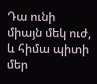Դա ունի միայն մեկ ուժ, և հիմա պիտի մեր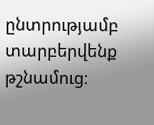ընտրությամբ տարբերվենք թշնամուց։